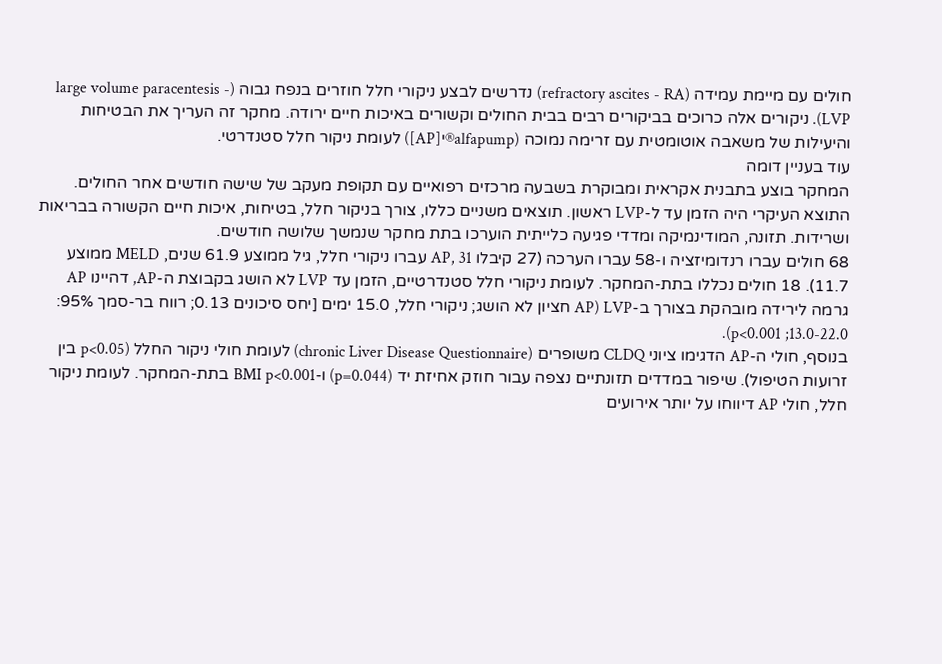חולים עם מיימת עמידה (refractory ascites - RA) נדרשים לבצע ניקורי חלל חוזרים בנפח גבוה (large volume paracentesis - LVP). ניקורים אלה כרוכים בביקורים רבים בבית החולים וקשורים באיכות חיים ירודה. מחקר זה העריך את הבטיחות והיעילות של משאבה אוטומטית עם זרימה נמוכה (alfapump®י[AP]) לעומת ניקור חלל סטנדרטי.
עוד בעניין דומה
המחקר בוצע בתבנית אקראית ומבוקרת בשבעה מרכזים רפואיים עם תקופת מעקב של שישה חודשים אחר החולים. התוצא העיקרי היה הזמן עד ל-LVP ראשון. תוצאים משניים כללו, צורך בניקור חלל, בטיחות, איכות חיים הקשורה בבריאות ושרידות. תזונה, המודינמיקה ומדדי פגיעה כלייתית הוערכו בתת מחקר שנמשך שלושה חודשים.
68 חולים עברו רנדומיזציה ו-58 עברו הערכה (27 קיבלו AP, 31 עברו ניקורי חלל, גיל ממוצע 61.9 שנים, MELD ממוצע 11.7). 18 חולים נכללו בתת-המחקר. לעומת ניקורי חלל סטנדרטיים, הזמן עד LVP לא הושג בקבוצת ה-AP, דהיינו AP גרמה לירידה מובהקת בצורך ב-LVP (AP חציון לא הושג; ניקורי חלל, 15.0 ימים [יחס סיכונים 0.13; רווח בר-סמך 95%: 13.0-22.0; p<0.001).
בנוסף, חולי ה-AP הדגימו ציוני CLDQ משופרים (chronic Liver Disease Questionnaire) לעומת חולי ניקור החלל (p<0.05 בין זרועות הטיפול). שיפור במדדים תזונתיים נצפה עבור חוזק אחיזת יד (p=0.044) ו-BMI p<0.001 בתת-המחקר. לעומת ניקור חלל, חולי AP דיווחו על יותר אירועים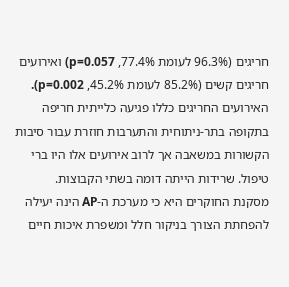חריגים (96.3% לעומת 77.4%, p=0.057) ואירועים חריגים קשים (85.2% לעומת 45.2%, p=0.002).
האירועים החריגים כללו פגיעה כלייתית חריפה בתקופה בתר-ניתוחית והתערבות חוזרת עבור סיבות הקשורות במשאבה אך לרוב אירועים אלו היו ברי טיפול. שרידות הייתה דומה בשתי הקבוצות.
מסקנת החוקרים היא כי מערכת ה-AP הינה יעילה להפחתת הצורך בניקור חלל ומשפרת איכות חיים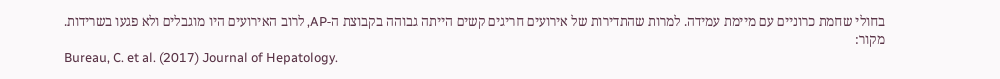בחולי שחמת כרוניים עם מיימת עמידה. למרות שהתדירות של אירועים חריגים קשים הייתה גבוהה בקבוצת ה-AP, לרוב האירועים היו מוגבלים ולא פגעו בשרידות.
מקור:
Bureau, C. et al. (2017) Journal of Hepatology.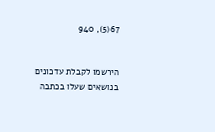67(5), 940


הירשמו לקבלת עדכונים בנושאים שעלו בכתבה